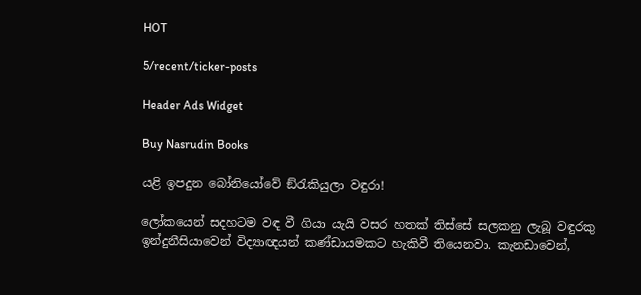HOT

5/recent/ticker-posts

Header Ads Widget

Buy Nasrudin Books

යළි ඉපදුන බෝනියෝවේ ඞ්රැකියුලා වඳුරා!

ලෝකයෙන් සදහටම වඳ වී ගියා යැයි වසර හතක් තිස්සේ සලකනු ලැබූ වඳුරකු ඉන්දුනීසියාවෙන් විද්‍යාඥයන් කණ්ඩායමකට හැකිවී තියෙනවා. කැනඩාවෙන්,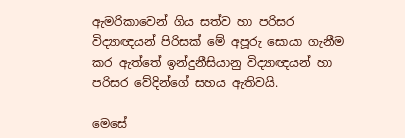ඇමරිකාවෙන් ගිය සත්ව හා පරිසර විද්‍යාඥයන් පිරිසක් මේ අපූරු සොයා ගැනීම කර ඇත්තේ ඉන්දුනීසියානු විද්‍යාඥයන් හා පරිසර වේදින්ගේ සහය ඇතිවයි.

මෙසේ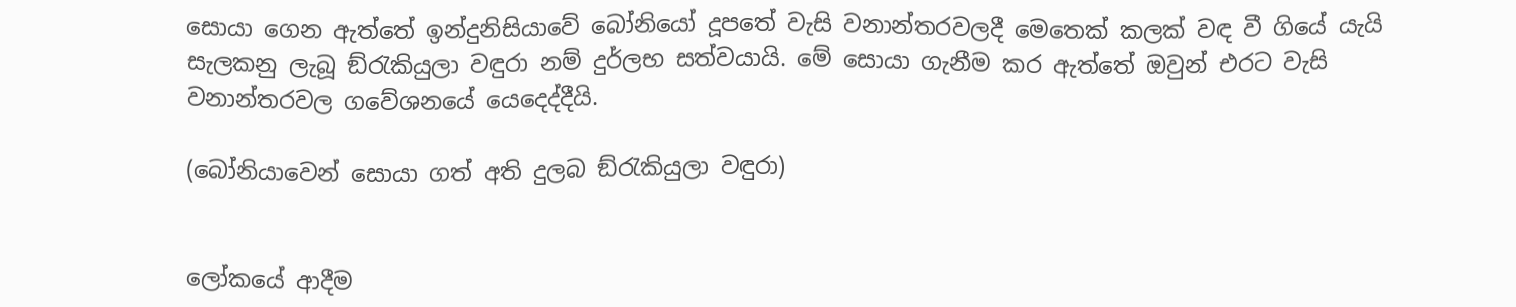සොයා ගෙන ඇත්තේ ඉන්දුනිසියාවේ බෝනියෝ දූපතේ වැසි වනාන්තරවලදී මෙතෙක් කලක් වඳ වී ගියේ යැයි සැලකනු ලැබූ ඞ්රැකියුලා වඳුරා නම් දුර්ලභ සත්වයායි. මේ සොයා ගැනීම කර ඇත්තේ ඔවුන් එරට වැසි වනාන්තරවල ගවේශනයේ යෙදෙද්දීයි.

(බෝනියාවෙන් සොයා ගත් අති දුලබ ඞ්රැකියුලා වඳුරා)


ලෝකයේ ආදීම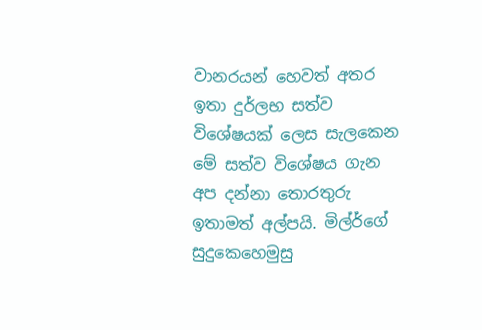වානරයන් හෙවත් අතර ඉතා දුර්ලභ සත්ව විශේෂයක් ලෙස සැලකෙන මේ සත්ව විශේෂය ගැන අප දන්නා තොරතුරු ඉතාමත් අල්පයි. මිල්ර්ගේ සුදුකෙහෙමුසු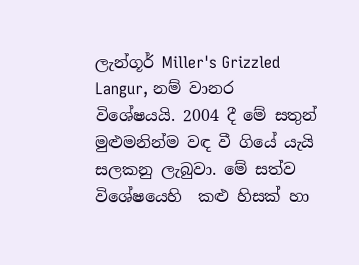ලැන්ගූර් Miller's Grizzled Langur, නම් වානර විශේෂයයි. 2004 දී මේ සතුන් මුළුමනින්ම වඳ වී ගියේ යැයි සලකනු ලැබුවා. මේ සත්ව විශේෂයෙහි  කළු හිසක් හා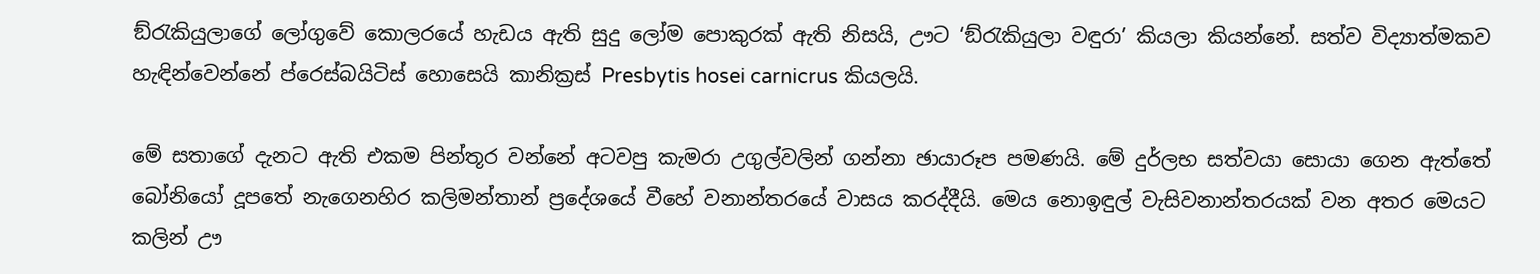ඞ්රැකියුලාගේ ලෝගුවේ කොලරයේ හැඩය ඇති සුදු ලෝම පොකුරක් ඇති නිසයි, ඌට ‘ඞ්රැකියුලා වඳුරා’ කියලා කියන්නේ. සත්ව විද්‍යාත්මකව හැඳින්වෙන්නේ ප්රෙස්බයිටිස් හොසෙයි කානික්‍රස් Presbytis hosei carnicrus කියලයි.

මේ සතාගේ දැනට ඇති එකම පින්තූර වන්නේ අටවපු කැමරා උගුල්වලින් ගන්නා ඡායාරූප පමණයි. මේ දුර්ලභ සත්වයා සොයා ගෙන ඇත්තේ බෝනියෝ දූපතේ නැගෙනහිර කලිමන්තාන් ප්‍රදේශයේ වීහේ වනාන්තරයේ වාසය කරද්දීයි. මෙය නොඉඳුල් වැසිවනාන්තරයක් වන අතර මෙයට කලින් ඌ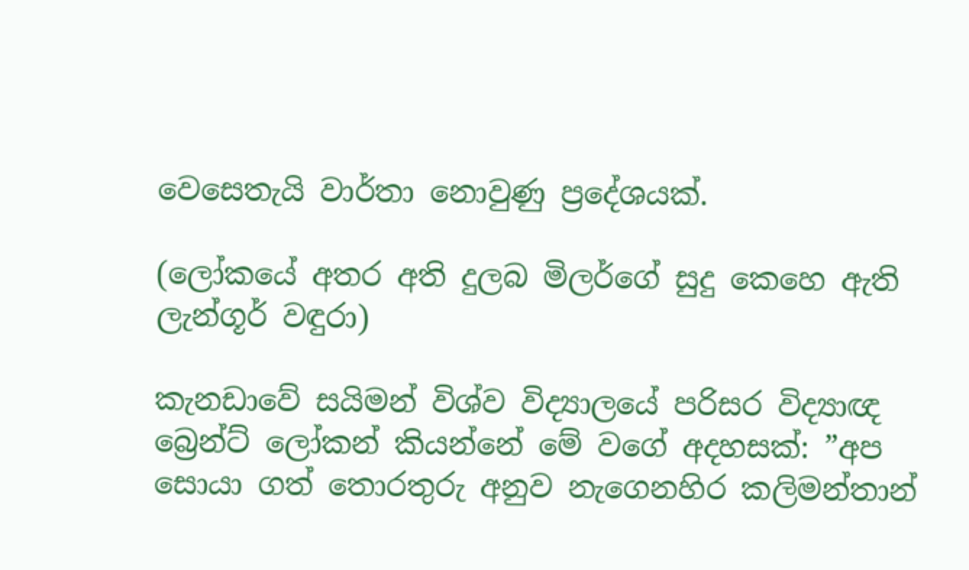වෙසෙතැයි වාර්තා නොවුණු ප්‍රදේශයක්.

(ලෝකයේ අතර අති දුලබ මිලර්ගේ සුදු කෙහෙ ඇති ලැන්ගූර් වඳුරා)

කැනඩාවේ සයිමන් විශ්ව විද්‍යාලයේ පරිසර විද්‍යාඥ බ්‍රෙන්ට් ලෝකන් කියන්නේ මේ වගේ අදහසක්: ”අප සොයා ගත් තොරතුරු අනුව නැගෙනහිර කලිමන්තාන්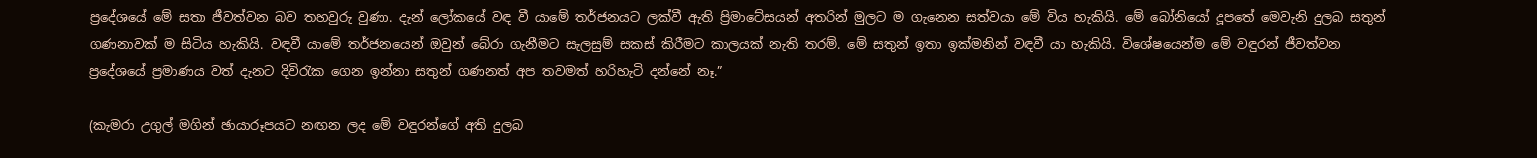ප්‍රදේශයේ මේ සතා ජීවත්වන බව තහවුරු වුණා. දැන් ලෝකයේ වඳ වී යාමේ තර්ජනයට ලක්වී ඇති ප්‍රිමාටේසයන් අතරින් මුලට ම ගැනෙන සත්වයා මේ විය හැකියි. මේ බෝනියෝ දූපතේ මෙවැනි දුලබ සතුන් ගණනාවක් ම සිටිය හැකියි. වඳවී යාමේ තර්ජනයෙන් ඔවුන් බේරා ගැනීමට සැලසුම් සකස් කිරීමට කාලයක් නැති තරම්. මේ සතුන් ඉතා ඉක්මනින් වඳවී යා හැකියි. විශේෂයෙන්ම මේ වඳුරන් ජීවත්වන ප්‍රදේශයේ ප්‍රමාණය වත් දැනට දිවිරැක ගෙන ඉන්නා සතුන් ගණනත් අප තවමත් හරිහැටි දන්නේ නෑ.”

(කැමරා උගුල් මගින් ඡායාරූපයට නඟන ලද මේ වඳුරන්ගේ අති දුලබ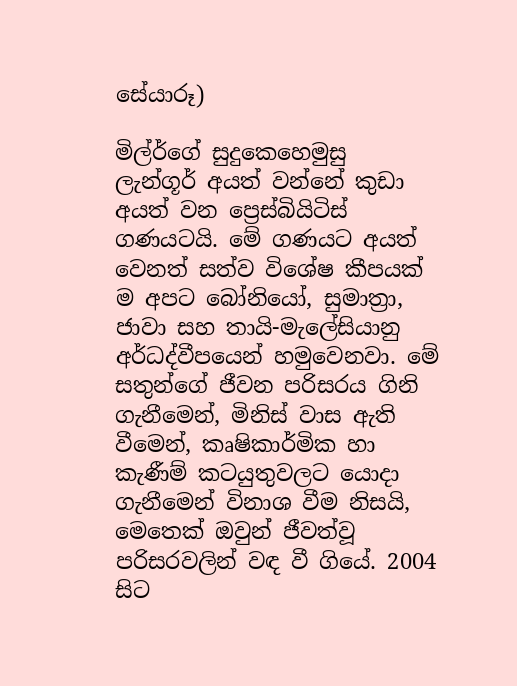සේයාරූ)

මිල්ර්ගේ සුදුකෙහෙමුසු ලැන්ගූර් අයත් වන්නේ කුඩා අයත් වන ප්‍රෙස්බියිටිස් ගණයටයි. මේ ගණයට අයත් වෙනත් සත්ව විශේෂ කීපයක් ම අපට බෝනියෝ, සුමාත්‍රා, ජාවා සහ තායි-මැලේසියානු අර්ධද්වීපයෙන් හමුවෙනවා. මේ සතුන්ගේ ජීවන පරිසරය ගිනි ගැනීමෙන්, මිනිස් වාස ඇති වීමෙන්, කෘෂිකාර්මික හා කැණීම් කටයුතුවලට යොදා ගැනීමෙන් විනාශ වීම නිසයි, මෙතෙක් ඔවුන් ජීවත්වූ පරිසරවලින් වඳ වී ගියේ. 2004 සිට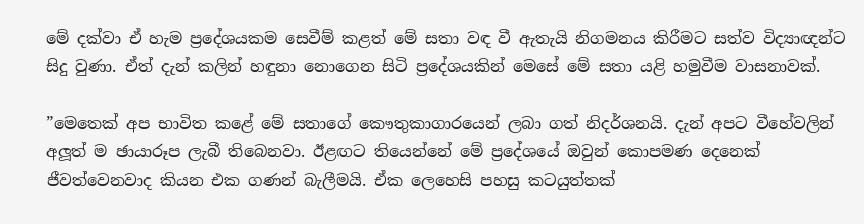මේ දක්වා ඒ හැම ප්‍රදේශයකම සෙවීම් කළත් මේ සතා වඳ වී ඇතැයි නිගමනය කිරීමට සත්ව විද්‍යාඥන්ට සිදු වුණා. ඒත් දැන් කලින් හඳුනා නොගෙන සිටි ප්‍රදේශයකින් මෙසේ මේ සතා යළි හමුවීම වාසනාවක්.

”මෙතෙක් අප භාවිත කළේ මේ සතාගේ කෞතුකාගාරයෙන් ලබා ගත් නිදර්ශනයි. දැන් අපට වීහේවලින් අලූත් ම ඡායාරූප ලැබී තිබෙනවා. ඊළඟට තියෙන්නේ මේ ප්‍රදේශයේ ඔවුන් කොපමණ දෙනෙක් ජීවත්වෙනවාද කියන එක ගණන් බැලීමයි. ඒක ලෙහෙසි පහසු කටයුත්තක්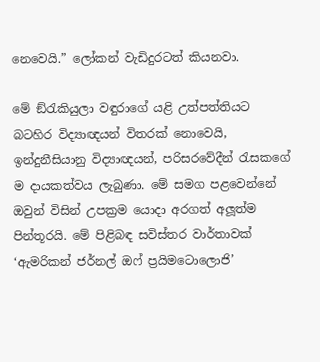නෙවෙයි.” ලෝකන් වැඩිදුරටත් කියනවා.

මේ ඞ්රැකියුලා වඳුරාගේ යළි උත්පත්තියට බටහිර විද්‍යාඥයන් විතරක් නොවෙයි, ඉන්දුනීසියානු විද්‍යාඥයන්, පරිසරවේදීන් රැසකගේ ම දායකත්වය ලැබුණා. මේ සමග පළවෙන්නේ ඔවුන් විසින් උපක්‍රම යොදා අරගත් අලූත්ම පින්තූරයි. මේ පිළිබඳ සවිස්තර වාර්තාවක් ‘ඇමරිකන් ජර්නල් ඔෆ් ප්‍රයිමටොලොජි’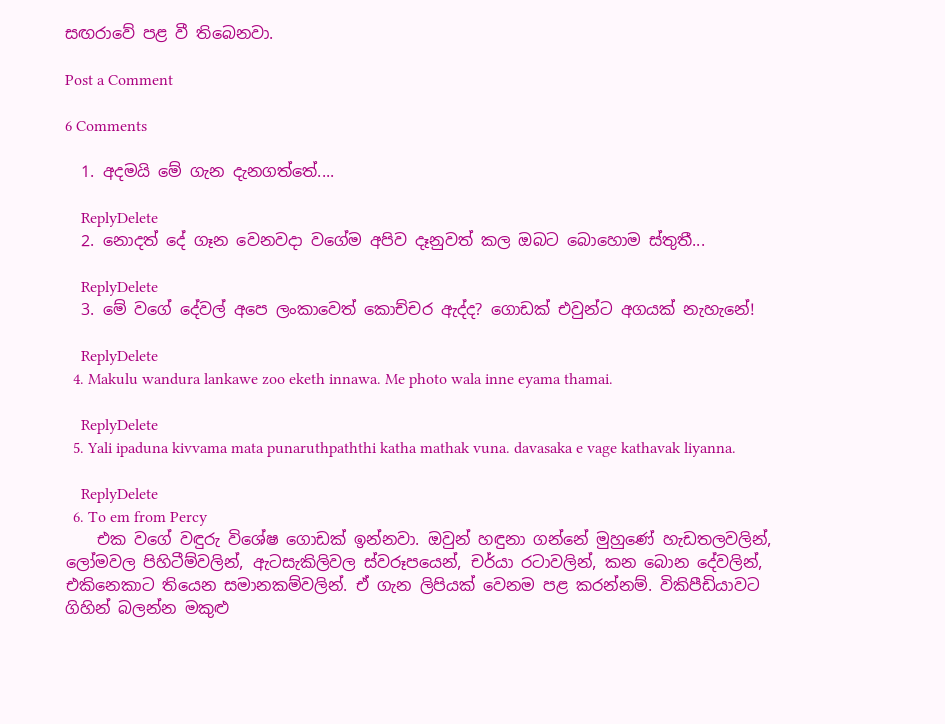සඟරාවේ පළ වී තිබෙනවා.

Post a Comment

6 Comments

  1. අදමයි මේ ගැන දැනගත්තේ....

    ReplyDelete
  2. නොදත් දේ ගෑන වෙනවදා වගේම අපිව දෑනුවත් කල ඔබට බොහොම ස්තුතී...

    ReplyDelete
  3. මේ වගේ දේවල් අපෙ ලංකාවෙත් කොච්චර ඇද්ද? ගොඩක් එවුන්ට අගයක් නැහැනේ!

    ReplyDelete
  4. Makulu wandura lankawe zoo eketh innawa. Me photo wala inne eyama thamai.

    ReplyDelete
  5. Yali ipaduna kivvama mata punaruthpaththi katha mathak vuna. davasaka e vage kathavak liyanna.

    ReplyDelete
  6. To em from Percy
    එක වගේ වඳුරු විශේෂ ගොඩක් ඉන්නවා. ඔවුන් හඳුනා ගන්නේ මුහුණේ හැඩතලවලින්, ලෝමවල පිහිටීම්වලින්, ඇටසැකිලිවල ස්වරූපයෙන්, චර්යා රටාවලින්, කන බොන දේවලින්, එකිනෙකාට තියෙන සමානකම්වලින්. ඒ ගැන ලිපියක් වෙනම පළ කරන්නම්. විකිපීඩියාවට ගිහින් බලන්න මකුළු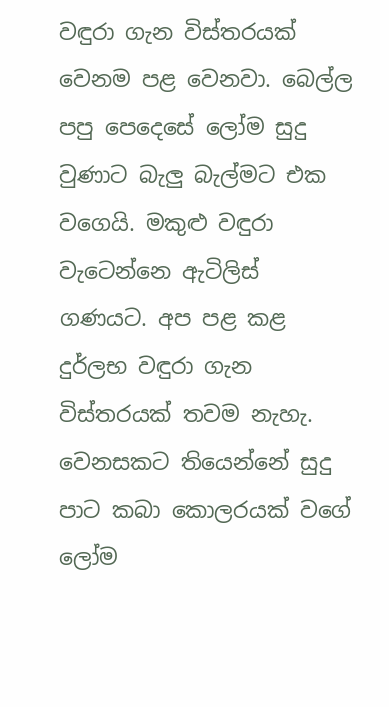වඳුරා ගැන විස්තරයක් වෙනම පළ වෙනවා. බෙල්ල පපු පෙදෙසේ ලෝම සුදු වුණාට බැලු බැල්මට එක වගෙයි. මකුළු වඳුරා වැටෙන්නෙ ඇටිලිස් ගණයට. අප පළ කළ දුර්ලභ වඳුරා ගැන විස්තරයක් තවම නැහැ. වෙනසකට තියෙන්නේ සුදු පාට කබා කොලරයක් වගේ ලෝම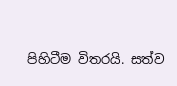පිහිටීම විතරයි. සත්ව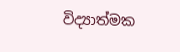විද්‍යාත්මක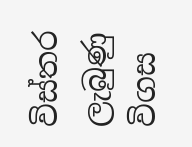විස්තර ලැබුණු විගස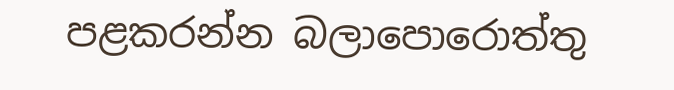පළකරන්න බලාපොරොත්තු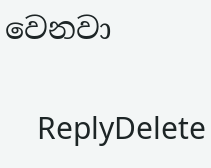වෙනවා

    ReplyDelete